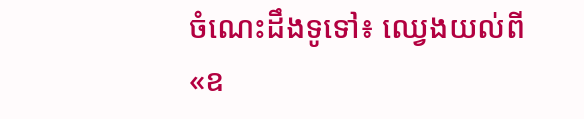ចំណេះដឹងទូទៅ៖ ឈ្វេងយល់ពី «ឧ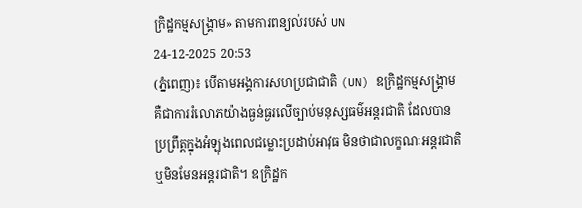ក្រិដ្ឋកម្មសង្គ្រាម» តាមការពន្យល់របស់ UN
24-12-2025 20:53
(ភ្នំពេញ)៖ បើតាមអង្គការសហប្រជាជាតិ (UN) ឧក្រិដ្ឋកម្មសង្រ្គាម គឺជាការរំលោភយ៉ាងធ្ងន់ធ្ងរលើច្បាប់មនុស្សធម៌អន្តរជាតិ ដែលបានប្រព្រឹត្តក្នុងអំឡុងពេលជម្លោះប្រដាប់អាវុធ មិនថាជាលក្ខណៈអន្តរជាតិ ឬមិនមែនអន្តរជាតិ។ ឧក្រិដ្ឋក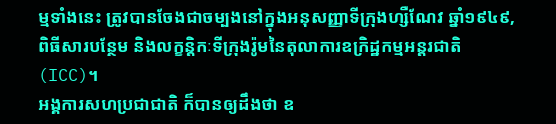ម្មទាំងនេះ ត្រូវបានចែងជាចម្បងនៅក្នុងអនុសញ្ញាទីក្រុងហ្សឺណែវ ឆ្នាំ១៩៤៩, ពិធីសារបន្ថែម និងលក្ខន្តិកៈទីក្រុងរ៉ូមនៃតុលាការឧក្រិដ្ឋកម្មអន្តរជាតិ (ICC)។
អង្គការសហប្រជាជាតិ ក៏បានឲ្យដឹងថា ឧ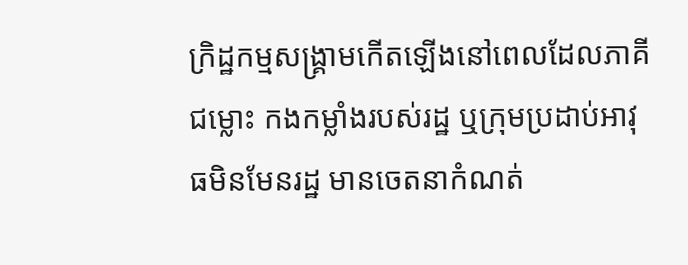ក្រិដ្ឋកម្មសង្គ្រាមកើតឡើងនៅពេលដែលភាគីជម្លោះ កងកម្លាំងរបស់រដ្ឋ ឬក្រុមប្រដាប់អាវុធមិនមែនរដ្ឋ មានចេតនាកំណត់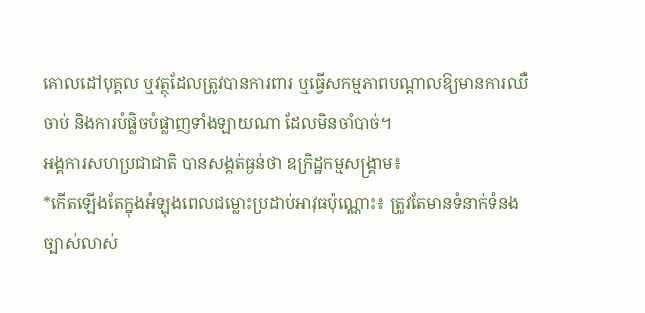គោលដៅបុគ្គល ឬវត្ថុដែលត្រូវបានការពារ ឬធ្វើសកម្មភាពបណ្តាលឱ្យមានការឈឺចាប់ និងការបំផ្លិចបំផ្លាញទាំងឡាយណា ដែលមិនចាំបាច់។
អង្គការសហប្រជាជាតិ បានសង្កត់ធ្ងន់ថា ឧក្រិដ្ឋកម្មសង្គ្រាម៖
*កើតឡើងតែក្នុងអំឡុងពេលជម្លោះប្រដាប់អាវុធប៉ុណ្ណោះ៖ ត្រូវតែមានទំនាក់ទំនងច្បាស់លាស់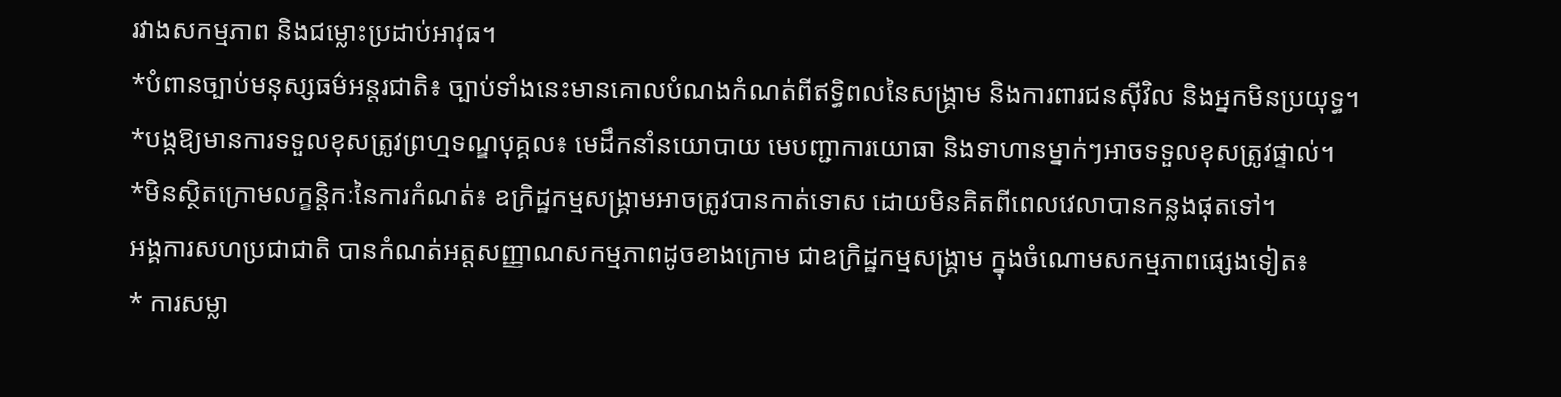រវាងសកម្មភាព និងជម្លោះប្រដាប់អាវុធ។
*បំពានច្បាប់មនុស្សធម៌អន្តរជាតិ៖ ច្បាប់ទាំងនេះមានគោលបំណងកំណត់ពីឥទ្ធិពលនៃសង្គ្រាម និងការពារជនស៊ីវិល និងអ្នកមិនប្រយុទ្ធ។
*បង្កឱ្យមានការទទួលខុសត្រូវព្រហ្មទណ្ឌបុគ្គល៖ មេដឹកនាំនយោបាយ មេបញ្ជាការយោធា និងទាហានម្នាក់ៗអាចទទួលខុសត្រូវផ្ទាល់។
*មិនស្ថិតក្រោមលក្ខន្តិកៈនៃការកំណត់៖ ឧក្រិដ្ឋកម្មសង្គ្រាមអាចត្រូវបានកាត់ទោស ដោយមិនគិតពីពេលវេលាបានកន្លងផុតទៅ។
អង្គការសហប្រជាជាតិ បានកំណត់អត្តសញ្ញាណសកម្មភាពដូចខាងក្រោម ជាឧក្រិដ្ឋកម្មសង្គ្រាម ក្នុងចំណោមសកម្មភាពផ្សេងទៀត៖
* ការសម្លា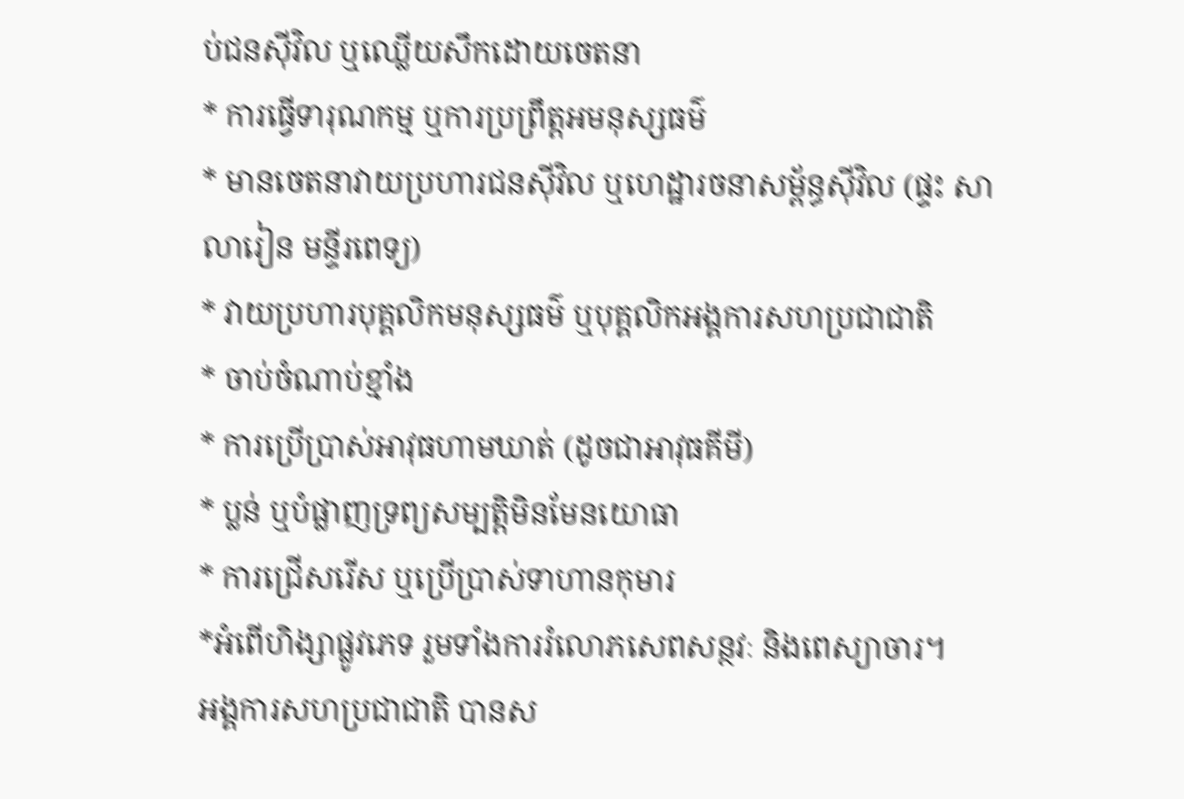ប់ជនស៊ីវិល ឬឈ្លើយសឹកដោយចេតនា
* ការធ្វើទារុណកម្ម ឬការប្រព្រឹត្តអមនុស្សធម៌
* មានចេតនាវាយប្រហារជនស៊ីវិល ឬហេដ្ឋារចនាសម្ព័ន្ធស៊ីវិល (ផ្ទះ សាលារៀន មន្ទីរពេទ្យ)
* វាយប្រហារបុគ្គលិកមនុស្សធម៌ ឬបុគ្គលិកអង្គការសហប្រជាជាតិ
* ចាប់ចំណាប់ខ្មាំង
* ការប្រើប្រាស់អាវុធហាមឃាត់ (ដូចជាអាវុធគីមី)
* ប្លន់ ឬបំផ្លាញទ្រព្យសម្បត្តិមិនមែនយោធា
* ការជ្រើសរើស ឬប្រើប្រាស់ទាហានកុមារ
*អំពើហិង្សាផ្លូវភេទ រួមទាំងការរំលោភសេពសន្ថវៈ និងពេស្យាចារ។
អង្គការសហប្រជាជាតិ បានស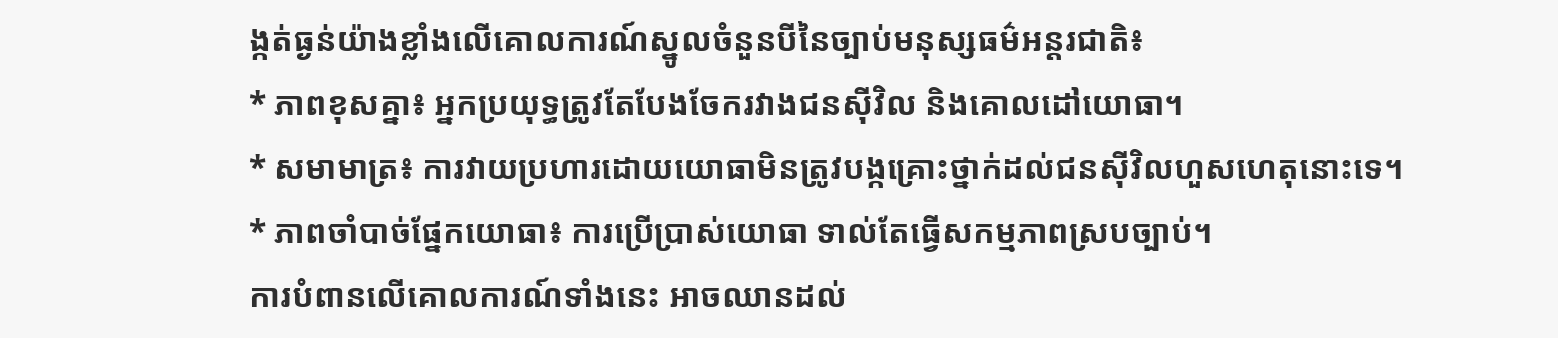ង្កត់ធ្ងន់យ៉ាងខ្លាំងលើគោលការណ៍ស្នូលចំនួនបីនៃច្បាប់មនុស្សធម៌អន្តរជាតិ៖
* ភាពខុសគ្នា៖ អ្នកប្រយុទ្ធត្រូវតែបែងចែករវាងជនស៊ីវិល និងគោលដៅយោធា។
* សមាមាត្រ៖ ការវាយប្រហារដោយយោធាមិនត្រូវបង្កគ្រោះថ្នាក់ដល់ជនស៊ីវិលហួសហេតុនោះទេ។
* ភាពចាំបាច់ផ្នែកយោធា៖ ការប្រើប្រាស់យោធា ទាល់តែធ្វើសកម្មភាពស្របច្បាប់។
ការបំពានលើគោលការណ៍ទាំងនេះ អាចឈានដល់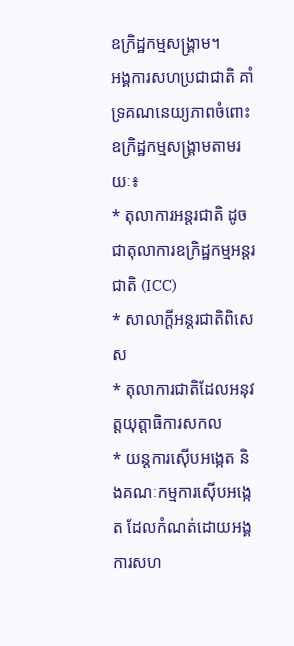ឧក្រិដ្ឋកម្មសង្គ្រាម។
អង្គការសហប្រជាជាតិ គាំទ្រគណនេយ្យភាពចំពោះឧក្រិដ្ឋកម្មសង្គ្រាមតាមរយៈ៖
* តុលាការអន្តរជាតិ ដូចជាតុលាការឧក្រិដ្ឋកម្មអន្តរជាតិ (ICC)
* សាលាក្តីអន្តរជាតិពិសេស
* តុលាការជាតិដែលអនុវត្តយុត្តាធិការសកល
* យន្តការស៊ើបអង្កេត និងគណៈកម្មការស៊ើបអង្កេត ដែលកំណត់ដោយអង្គការសហ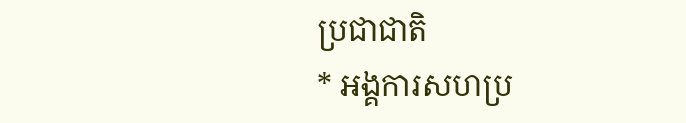ប្រជាជាតិ
* អង្គការសហប្រ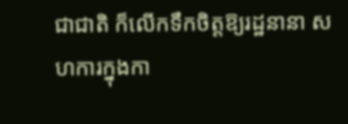ជាជាតិ ក៏លើកទឹកចិត្តឱ្យរដ្ឋនានា សហការក្នុងកា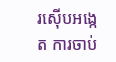រស៊ើបអង្កេត ការចាប់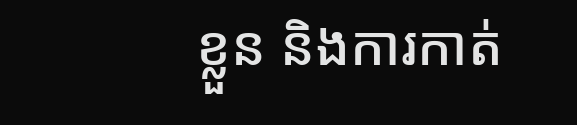ខ្លួន និងការកាត់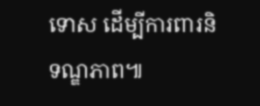ទោស ដើម្បីការពារនិទណ្ឌភាព៕